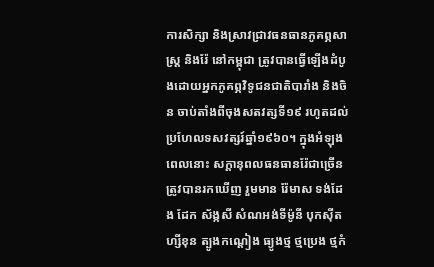ការសិក្សា និងស្រាវជ្រាវធនធានភូគព្ភសាស្ត្រ និងរ៉ែ នៅកម្ពុជា ត្រូវបានធ្វើឡើងដំបូងដោយអ្នកភូគព្ភវិទូជនជាតិបារាំង និងចិន ចាប់តាំងពីចុងសតវត្សទី១៩ រហូតដល់ប្រហែលទសវត្សរ៍ឆ្នាំ១៩៦០។ ក្នុងអំឡុងពេលនោះ សក្តានុពលធនធានរ៉ែជាច្រើនត្រូវបានរកឃើញ រួមមាន រ៉ែមាស ទង់ដែង ដែក ស័ង្កសី សំណអង់ទីម៉ូនី បុកស៊ីត ហ្សីខុន ត្បូងកណ្តៀង ធ្យូងថ្ម ថ្មប្រេង ថ្មកំ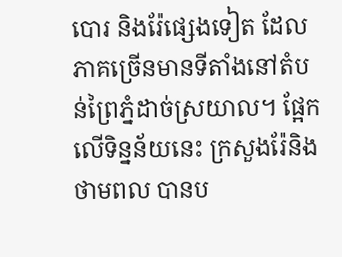បោរ និងរ៉ែផ្សេងទៀត ដែលភាគច្រើនមានទីតាំងនៅតំបន់ព្រៃភ្នំដាច់ស្រយាល។ ផ្អែកលើទិន្នន័យនេះ ក្រសួងរ៉ែនិងថាមពល បានប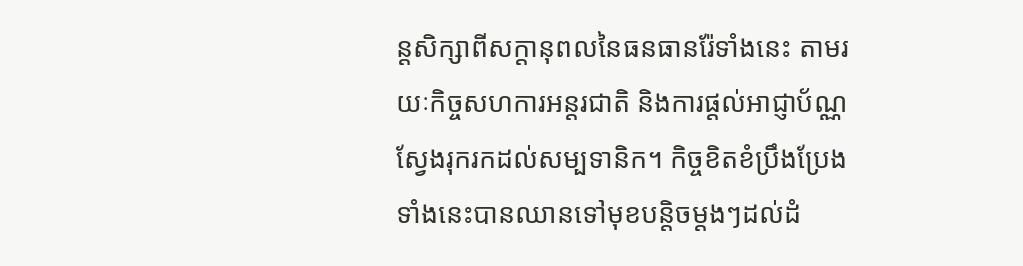ន្តសិក្សាពីសក្តានុពលនៃធនធានរ៉ែទាំងនេះ តាមរយៈកិច្ចសហការអន្តរជាតិ និងការផ្តល់អាជ្ញាប័ណ្ណស្វែងរុករកដល់សម្បទានិក។ កិច្ចខិតខំប្រឹងប្រែងទាំងនេះបានឈានទៅមុខបន្តិចម្តងៗដល់ដំ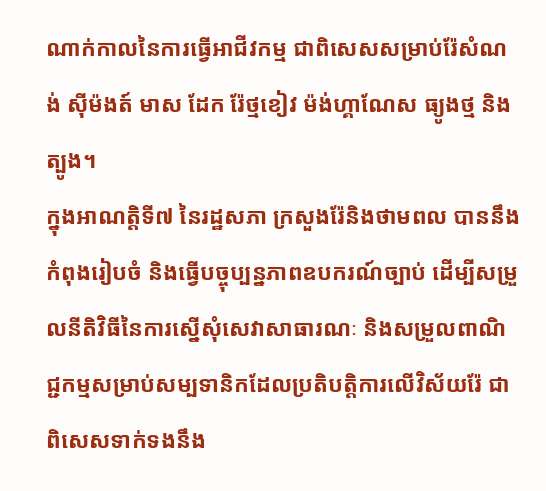ណាក់កាលនៃការធ្វើអាជីវកម្ម ជាពិសេសសម្រាប់រ៉ែសំណង់ ស៊ីម៉ងត៍ មាស ដែក រ៉ែថ្មខៀវ ម៉ង់ហ្គាណែស ធ្យូងថ្ម និងត្បូង។
ក្នុងអាណត្តិទី៧ នៃរដ្ឋសភា ក្រសួងរ៉ែនិងថាមពល បាននឹងកំពុងរៀបចំ និងធ្វើបច្ចុប្បន្នភាពឧបករណ៍ច្បាប់ ដើម្បីសម្រួលនីតិវិធីនៃការស្នើសុំសេវាសាធារណៈ និងសម្រួលពាណិជ្ជកម្មសម្រាប់សម្បទានិកដែលប្រតិបត្តិការលើវិស័យរ៉ែ ជាពិសេសទាក់ទងនឹង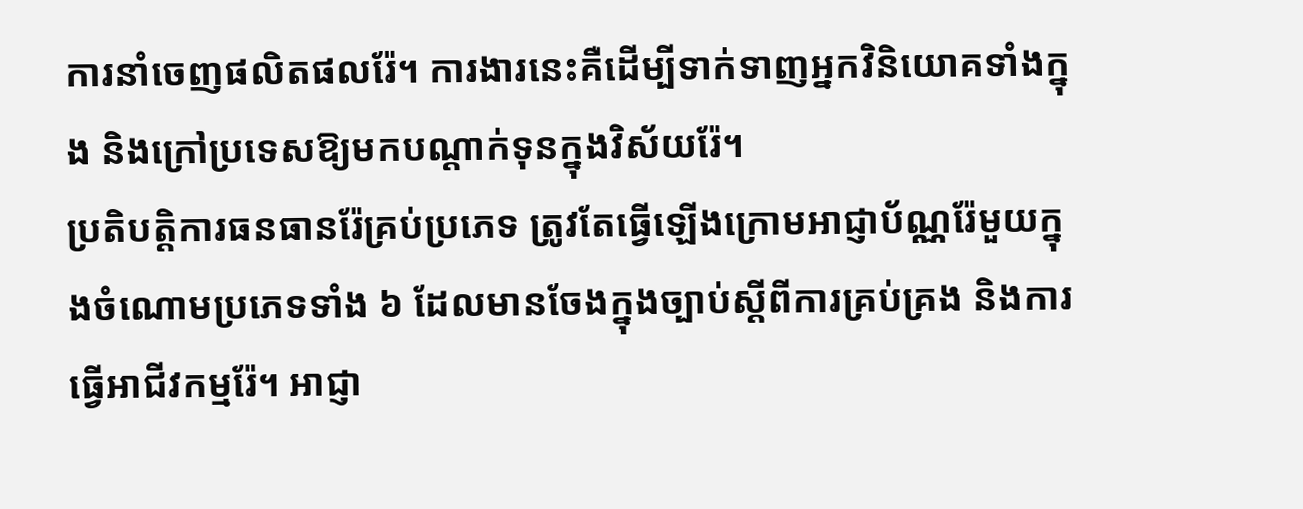ការនាំចេញផលិតផលរ៉ែ។ ការងារនេះគឺដើម្បីទាក់ទាញអ្នកវិនិយោគទាំងក្នុង និងក្រៅប្រទេសឱ្យមកបណ្តាក់ទុនក្នុងវិស័យរ៉ែ។
ប្រតិបត្តិការធនធានរ៉ែគ្រប់ប្រភេទ ត្រូវតែធ្វើឡើងក្រោមអាជ្ញាប័ណ្ណរ៉ែមួយក្នុងចំណោមប្រភេទទាំង ៦ ដែលមានចែងក្នុងច្បាប់ស្តីពីការគ្រប់គ្រង និងការធ្វើអាជីវកម្មរ៉ែ។ អាជ្ញា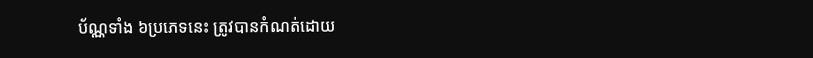ប័ណ្ណទាំង ៦ប្រភេទនេះ ត្រូវបានកំណត់ដោយ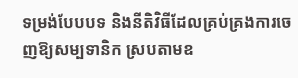ទម្រង់បែបបទ និងនីតិវិធីដែលគ្រប់គ្រងការចេញឱ្យសម្បទានិក ស្របតាមឧ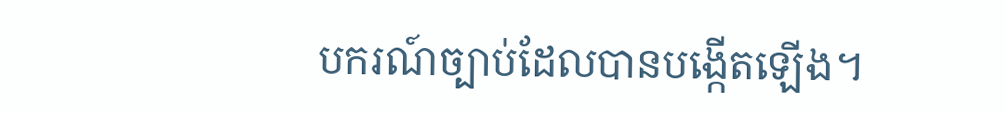បករណ៍ច្បាប់ដែលបានបង្កើតឡើង។